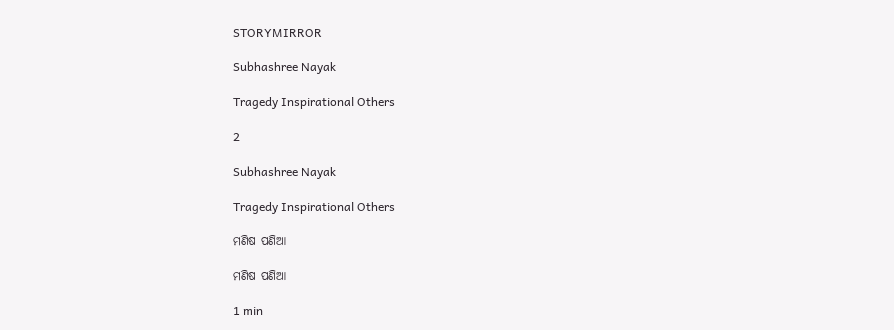STORYMIRROR

Subhashree Nayak

Tragedy Inspirational Others

2

Subhashree Nayak

Tragedy Inspirational Others

ମଣିଷ ପଣିଆ

ମଣିଷ ପଣିଆ

1 min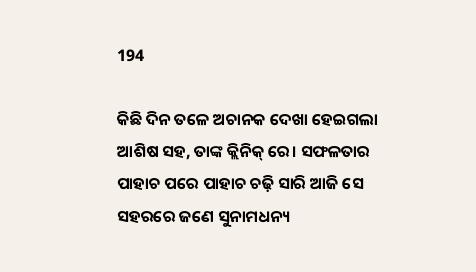194

କିଛି ଦିନ ତଳେ ଅଚାନକ ଦେଖା ହେଇଗଲା ଆଶିଷ ସହ, ତାଙ୍କ କ୍ଲିନିକ୍ ରେ। ସଫଳତାର ପାହାଚ ପରେ ପାହାଚ ଚଢ଼ି ସାରି ଆଜି ସେ ସହରରେ ଜଣେ ସୁନାମଧନ୍ୟ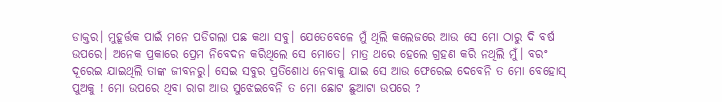ଡାକ୍ତର। ମୁହୂର୍ତ୍ତକ ପାଇଁ ମନେ ପଡିଗଲା ପଛ କଥା ସବୁ। ଯେତେବେଳେ ମୁଁ ଥିଲି କଲେଜରେ ଆଉ ସେ ମୋ ଠାରୁ ଦି ବର୍ଷ ଉପରେ। ଅନେକ ପ୍ରକାରେ ପ୍ରେମ ନିବେଦନ କରିଥିଲେ ସେ ମୋତେ। ମାତ୍ର ଥରେ ହେଲେ ଗ୍ରହଣ କରି ନଥିଲି ମୁଁ। ବରଂ ଦୂରେଇ ଯାଇଥିଲି ତାଙ୍କ ଜୀବନରୁ। ସେଇ ସବୁର ପ୍ରତିଶୋଧ ନେବାକୁ ଯାଇ ସେ ଆଉ ଫେରେଇ ଦେବେନି ତ ମୋ ବେହୋସ୍ ପୁଅକୁ ! ମୋ ଉପରେ ଥିବା ରାଗ ଆଉ ସୁଝେଇବେନି ତ ମୋ ଛୋଟ ଛୁଆଟା ଉପରେ ?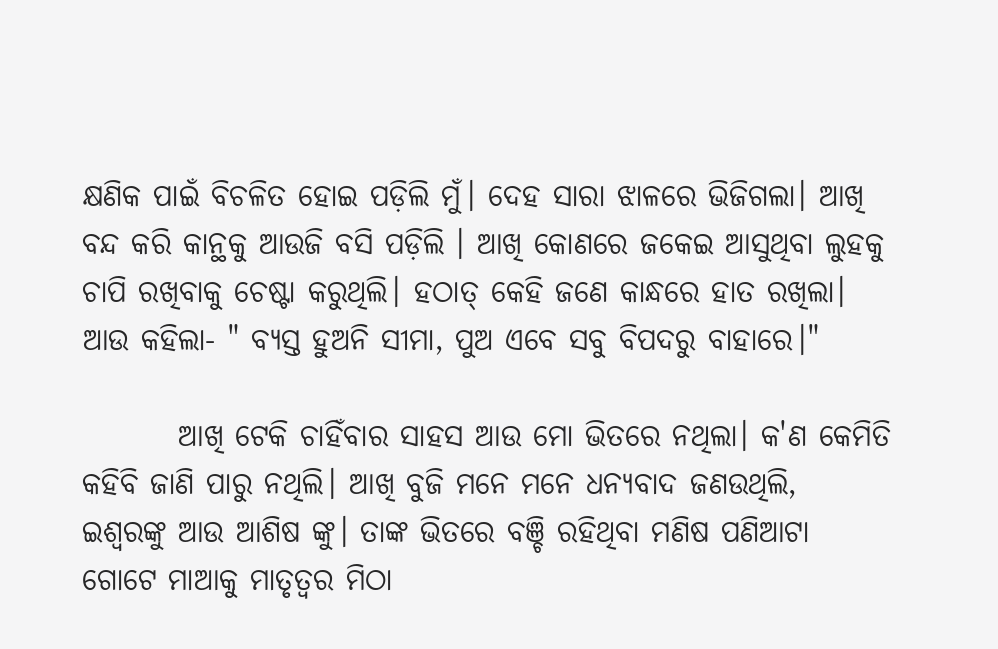କ୍ଷଣିକ ପାଇଁ ବିଚଳିତ ହୋଇ ପଡ଼ିଲି ମୁଁ। ଦେହ ସାରା ଝାଳରେ ଭିଜିଗଲା। ଆଖି ବନ୍ଦ କରି କାନ୍ଥକୁ ଆଉଜି ବସି ପଡ଼ିଲି । ଆଖି କୋଣରେ ଜକେଇ ଆସୁଥିବା ଲୁହକୁ ଚାପି ରଖିବାକୁ ଚେଷ୍ଟା କରୁଥିଲି। ହଠାତ୍ କେହି ଜଣେ କାନ୍ଧରେ ହାତ ରଖିଲା। ଆଉ କହିଲା- " ବ୍ୟସ୍ତ ହୁଅନି ସୀମା, ପୁଅ ଏବେ ସବୁ ବିପଦରୁ ବାହାରେ।"

        ଆଖି ଟେକି ଚାହିଁବାର ସାହସ ଆଉ ମୋ ଭିତରେ ନଥିଲା। କ'ଣ କେମିତି କହିବି ଜାଣି ପାରୁ ନଥିଲି। ଆଖି ବୁଜି ମନେ ମନେ ଧନ୍ୟବାଦ ଜଣଉଥିଲି, ଇଶ୍ୱରଙ୍କୁ ଆଉ ଆଶିଷ ଙ୍କୁ। ତାଙ୍କ ଭିତରେ ବଞ୍ଚି ରହିଥିବା ମଣିଷ ପଣିଆଟା ଗୋଟେ ମାଆକୁ ମାତୃତ୍ଵର ମିଠା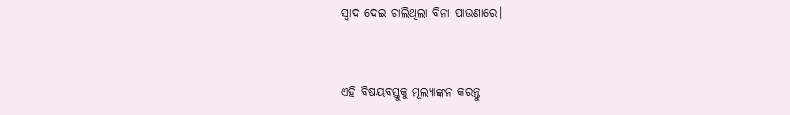ସ୍ୱାଦ ଦେଇ ଚାଲିଥିଲା ବିନା ପାଉଣାରେ।


ଏହି ବିଷୟବସ୍ତୁକୁ ମୂଲ୍ୟାଙ୍କନ କରନ୍ତୁ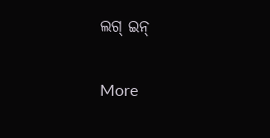ଲଗ୍ ଇନ୍

More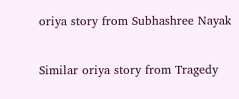oriya story from Subhashree Nayak

Similar oriya story from Tragedy